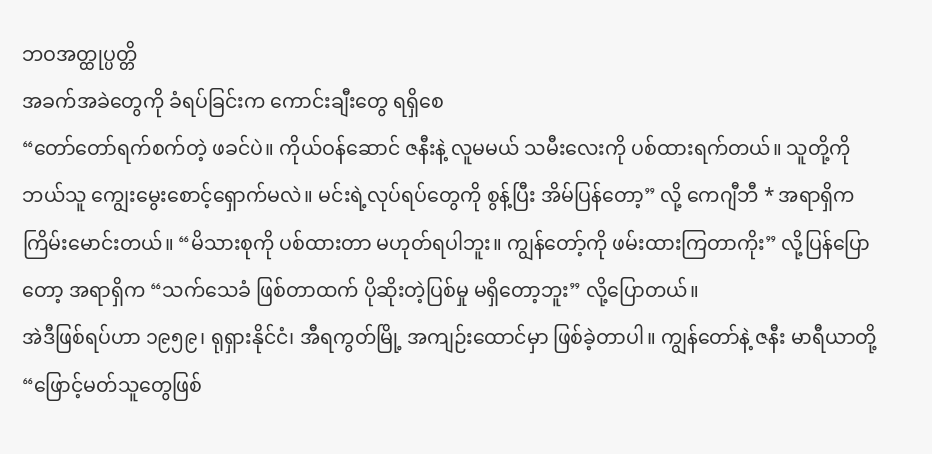ဘဝအတ္ထုပ္ပတ္တိ
အခက်အခဲတွေကို ခံရပ်ခြင်းက ကောင်းချီးတွေ ရရှိစေ
“တော်တော်ရက်စက်တဲ့ ဖခင်ပဲ။ ကိုယ်ဝန်ဆောင် ဇနီးနဲ့ လူမမယ် သမီးလေးကို ပစ်ထားရက်တယ်။ သူတို့ကို ဘယ်သူ ကျွေးမွေးစောင့်ရှောက်မလဲ။ မင်းရဲ့လုပ်ရပ်တွေကို စွန့်ပြီး အိမ်ပြန်တော့” လို့ ကေဂျီဘီ * အရာရှိက ကြိမ်းမောင်းတယ်။ “မိသားစုကို ပစ်ထားတာ မဟုတ်ရပါဘူး။ ကျွန်တော့်ကို ဖမ်းထားကြတာကိုး” လို့ပြန်ပြောတော့ အရာရှိက “သက်သေခံ ဖြစ်တာထက် ပိုဆိုးတဲ့ပြစ်မှု မရှိတော့ဘူး” လို့ပြောတယ်။
အဲဒီဖြစ်ရပ်ဟာ ၁၉၅၉၊ ရုရှားနိုင်ငံ၊ အီရကွတ်မြို့ အကျဉ်းထောင်မှာ ဖြစ်ခဲ့တာပါ။ ကျွန်တော်နဲ့ ဇနီး မာရီယာတို့ “ဖြောင့်မတ်သူတွေဖြစ်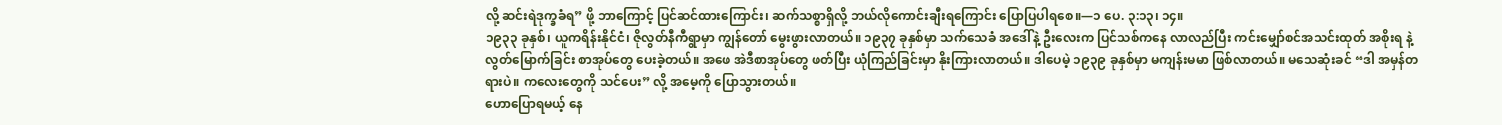လို့ ဆင်းရဲဒုက္ခခံရ” ဖို့ ဘာကြောင့် ပြင်ဆင်ထားကြောင်း၊ ဆက်သစ္စာရှိလို့ ဘယ်လိုကောင်းချီးရကြောင်း ပြောပြပါရစေ။—၁ ပေ. ၃:၁၃၊ ၁၄။
၁၉၃၃ ခုနှစ်၊ ယူကရိန်းနိုင်ငံ၊ ဇိုလွတ်နီကီရွာမှာ ကျွန်တော် မွေးဖွားလာတယ်။ ၁၉၃၇ ခုနှစ်မှာ သက်သေခံ အဒေါ်နဲ့ ဦးလေးက ပြင်သစ်ကနေ လာလည်ပြီး ကင်းမျှော်စင်အသင်းထုတ် အစိုးရ နဲ့ လွတ်မြောက်ခြင်း စာအုပ်တွေ ပေးခဲ့တယ်။ အဖေ အဲဒီစာအုပ်တွေ ဖတ်ပြီး ယုံကြည်ခြင်းမှာ နိုးကြားလာတယ်။ ဒါပေမဲ့ ၁၉၃၉ ခုနှစ်မှာ မကျန်းမမာ ဖြစ်လာတယ်။ မသေဆုံးခင် “ဒါ အမှန်တရားပဲ။ ကလေးတွေကို သင်ပေး” လို့ အမေ့ကို ပြောသွားတယ်။
ဟောပြောရမယ့် နေ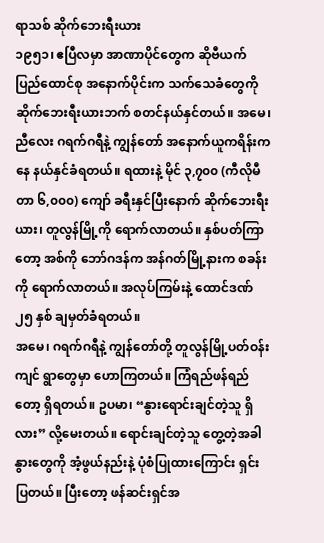ရာသစ် ဆိုက်ဘေးရီးယား
၁၉၅၁၊ ဧပြီလမှာ အာဏာပိုင်တွေက ဆိုဗီယက်ပြည်ထောင်စု အနောက်ပိုင်းက သက်သေခံတွေကို ဆိုက်ဘေးရီးယားဘက် စတင်နယ်နှင်တယ်။ အမေ၊ ညီလေး ဂရက်ဂရီနဲ့ ကျွန်တော် အနောက်ယူကရိန်းကနေ နယ်နှင်ခံရတယ်။ ရထားနဲ့ မိုင် ၃,၇၀၀ (ကီလိုမီတာ ၆,၀၀၀) ကျော် ခရီးနှင်ပြီးနောက် ဆိုက်ဘေးရီးယား၊ တူလွန်မြို့ကို ရောက်လာတယ်။ နှစ်ပတ်ကြာတော့ အစ်ကို ဘော်ဂဒန်က အန်ဂတ်မြို့နားက စခန်းကို ရောက်လာတယ်။ အလုပ်ကြမ်းနဲ့ ထောင်ဒဏ် ၂၅ နှစ် ချမှတ်ခံရတယ်။
အမေ၊ ဂရက်ဂရီနဲ့ ကျွန်တော်တို့ တူလွန်မြို့ပတ်ဝန်းကျင် ရွာတွေမှာ ဟောကြတယ်။ ကြံရည်ဖန်ရည်တော့ ရှိရတယ်။ ဥပမာ၊ “နွားရောင်းချင်တဲ့သူ ရှိလား” လို့မေးတယ်။ ရောင်းချင်တဲ့သူ တွေ့တဲ့အခါ နွားတွေကို အံ့ဖွယ်နည်းနဲ့ ပုံစံပြုထားကြောင်း ရှင်းပြတယ်။ ပြီးတော့ ဖန်ဆင်းရှင်အ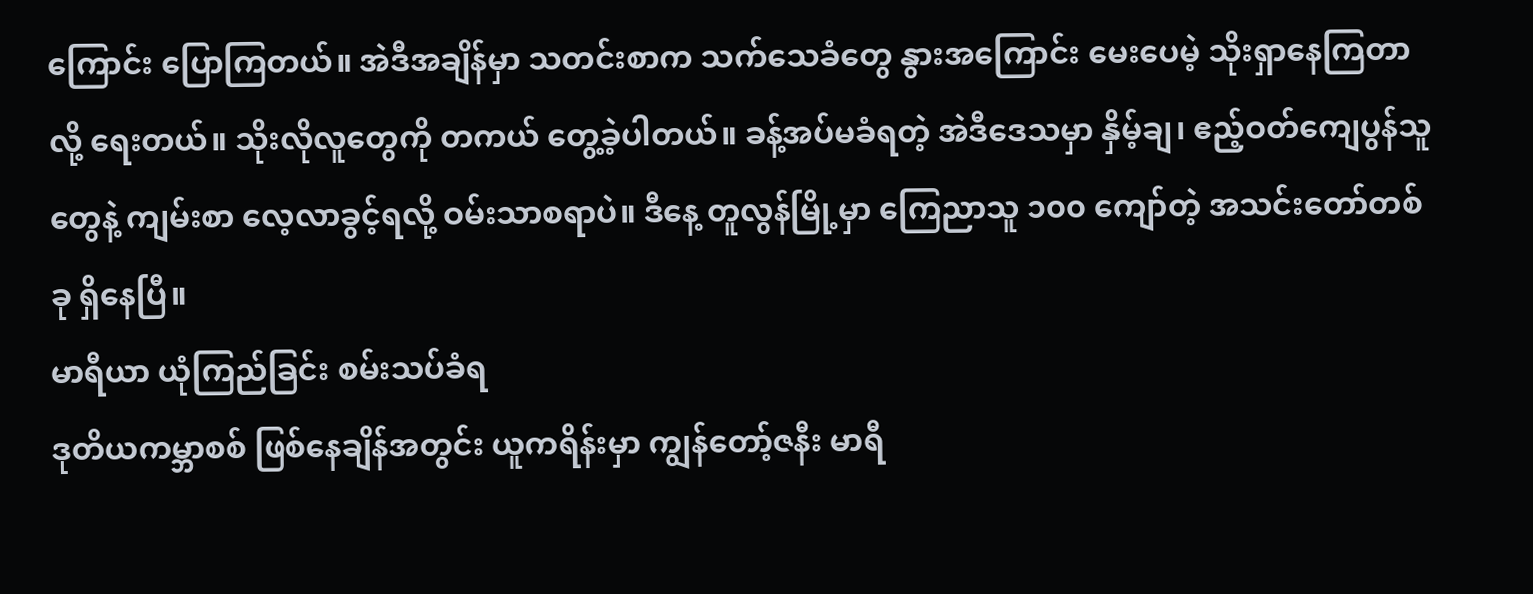ကြောင်း ပြောကြတယ်။ အဲဒီအချိန်မှာ သတင်းစာက သက်သေခံတွေ နွားအကြောင်း မေးပေမဲ့ သိုးရှာနေကြတာလို့ ရေးတယ်။ သိုးလိုလူတွေကို တကယ် တွေ့ခဲ့ပါတယ်။ ခန့်အပ်မခံရတဲ့ အဲဒီဒေသမှာ နှိမ့်ချ၊ ဧည့်ဝတ်ကျေပွန်သူတွေနဲ့ ကျမ်းစာ လေ့လာခွင့်ရလို့ ဝမ်းသာစရာပဲ။ ဒီနေ့ တူလွန်မြို့မှာ ကြေညာသူ ၁၀၀ ကျော်တဲ့ အသင်းတော်တစ်ခု ရှိနေပြီ။
မာရီယာ ယုံကြည်ခြင်း စမ်းသပ်ခံရ
ဒုတိယကမ္ဘာစစ် ဖြစ်နေချိန်အတွင်း ယူကရိန်းမှာ ကျွန်တော့်ဇနီး မာရီ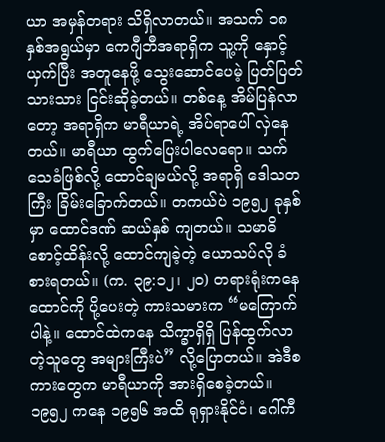ယာ အမှန်တရား သိရှိလာတယ်။ အသက် ၁၈ နှစ်အရွယ်မှာ ကေဂျီဘီအရာရှိက သူ့ကို နှောင့်ယှက်ပြီး အတူနေဖို့ သွေးဆောင်ပေမဲ့ ပြတ်ပြတ်သားသား ငြင်းဆိုခဲ့တယ်။ တစ်နေ့ အိမ်ပြန်လာတော့ အရာရှိက မာရီယာရဲ့ အိပ်ရာပေါ် လှဲနေတယ်။ မာရီယာ ထွက်ပြေးပါလေရော။ သက်သေခံဖြစ်လို့ ထောင်ချမယ်လို့ အရာရှိ ဒေါသတကြီး ခြိမ်းခြောက်တယ်။ တကယ်ပဲ ၁၉၅၂ ခုနှစ်မှာ ထောင်ဒဏ် ဆယ်နှစ် ကျတယ်။ သမာဓိစောင့်ထိန်းလို့ ထောင်ကျခဲ့တဲ့ ယောသပ်လို ခံစားရတယ်။ (က. ၃၉:၁၂၊ ၂၀) တရားရုံးကနေ ထောင်ကို ပို့ပေးတဲ့ ကားသမားက “မကြောက်ပါနဲ့။ ထောင်ထဲကနေ သိက္ခာရှိရှိ ပြန်ထွက်လာတဲ့သူတွေ အများကြီးပဲ” လို့ပြောတယ်။ အဲဒီစကားတွေက မာရီယာကို အားရှိစေခဲ့တယ်။
၁၉၅၂ ကနေ ၁၉၅၆ အထိ ရုရှားနိုင်ငံ၊ ဂေါ်ကီ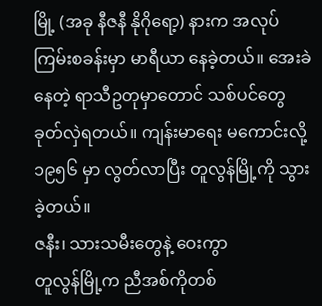မြို့ (အခု နီဇနီ နိုဂိုရော့) နားက အလုပ်ကြမ်းစခန်းမှာ မာရီယာ နေခဲ့တယ်။ အေးခဲနေတဲ့ ရာသီဥတုမှာတောင် သစ်ပင်တွေ ခုတ်လှဲရတယ်။ ကျန်းမာရေး မကောင်းလို့ ၁၉၅၆ မှာ လွတ်လာပြီး တူလွန်မြို့ကို သွားခဲ့တယ်။
ဇနီး၊ သားသမီးတွေနဲ့ ဝေးကွာ
တူလွန်မြို့က ညီအစ်ကိုတစ်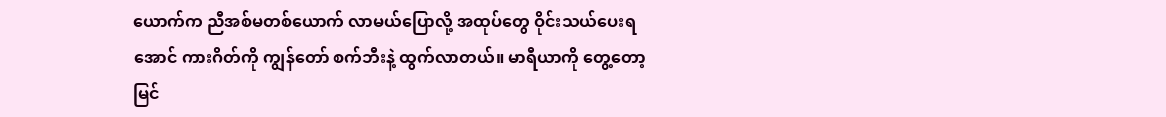ယောက်က ညီအစ်မတစ်ယောက် လာမယ်ပြောလို့ အထုပ်တွေ ဝိုင်းသယ်ပေးရအောင် ကားဂိတ်ကို ကျွန်တော် စက်ဘီးနဲ့ ထွက်လာတယ်။ မာရီယာကို တွေ့တော့ မြင်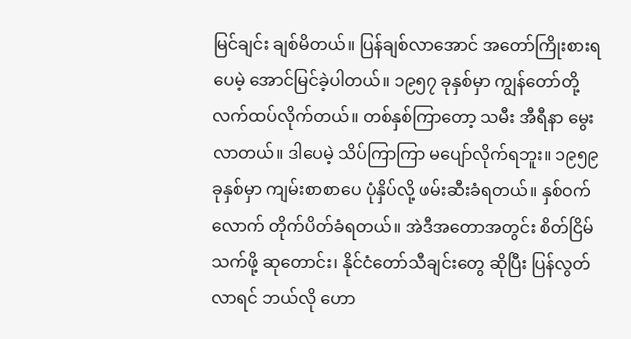မြင်ချင်း ချစ်မိတယ်။ ပြန်ချစ်လာအောင် အတော်ကြိုးစားရပေမဲ့ အောင်မြင်ခဲ့ပါတယ်။ ၁၉၅၇ ခုနှစ်မှာ ကျွန်တော်တို့ လက်ထပ်လိုက်တယ်။ တစ်နှစ်ကြာတော့ သမီး အီရီနာ မွေးလာတယ်။ ဒါပေမဲ့ သိပ်ကြာကြာ မပျော်လိုက်ရဘူး။ ၁၉၅၉ ခုနှစ်မှာ ကျမ်းစာစာပေ ပုံနှိပ်လို့ ဖမ်းဆီးခံရတယ်။ နှစ်ဝက်လောက် တိုက်ပိတ်ခံရတယ်။ အဲဒီအတောအတွင်း စိတ်ငြိမ်သက်ဖို့ ဆုတောင်း၊ နိုင်ငံတော်သီချင်းတွေ ဆိုပြီး ပြန်လွတ်လာရင် ဘယ်လို ဟော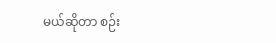မယ်ဆိုတာ စဉ်း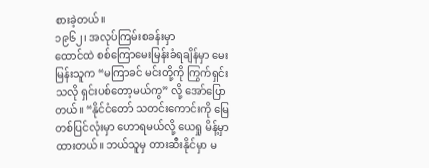စားခဲ့တယ်။
၁၉၆၂၊ အလုပ်ကြမ်းစခန်းမှာ
ထောင်ထဲ စစ်ကြောမေးမြန်းခံရချိန်မှာ မေးမြန်းသူက “မကြာခင် မင်းတို့ကို ကြွက်ရှင်းသလို ရှင်းပစ်တော့မယ်ကွ” လို့ အော်ပြောတယ်။ “နိုင်ငံတော် သတင်းကောင်းကို မြေတစ်ပြင်လုံးမှာ ဟောရမယ်လို့ ယေရှု မိန့်မှာထားတယ်။ ဘယ်သူမှ တားဆီးနိုင်မှာ မ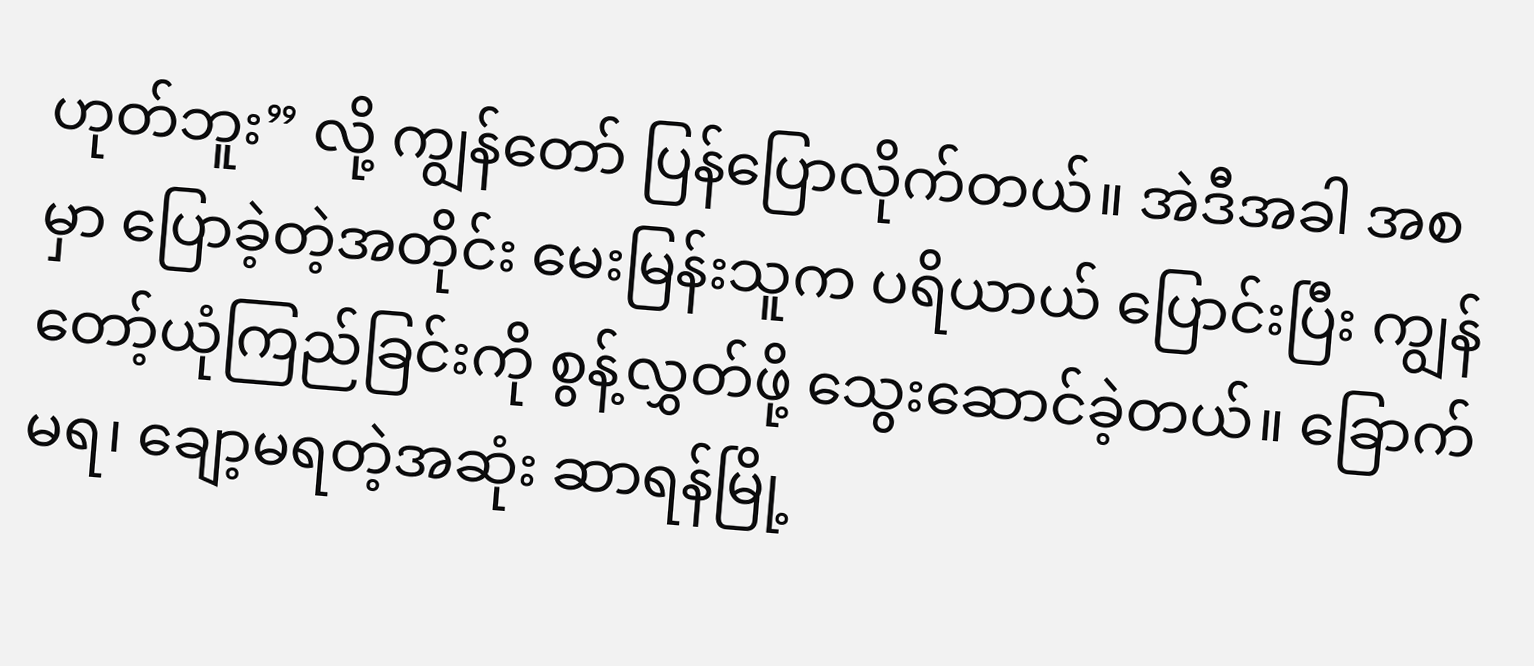ဟုတ်ဘူး” လို့ ကျွန်တော် ပြန်ပြောလိုက်တယ်။ အဲဒီအခါ အစမှာ ပြောခဲ့တဲ့အတိုင်း မေးမြန်းသူက ပရိယာယ် ပြောင်းပြီး ကျွန်တော့်ယုံကြည်ခြင်းကို စွန့်လွှတ်ဖို့ သွေးဆောင်ခဲ့တယ်။ ခြောက်မရ၊ ချော့မရတဲ့အဆုံး ဆာရန်မြို့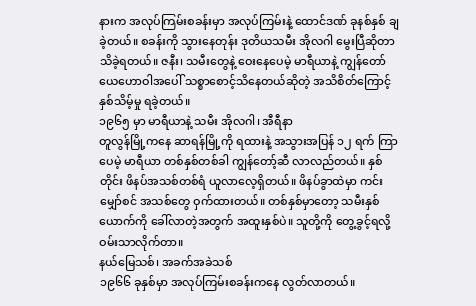နားက အလုပ်ကြမ်းစခန်းမှာ အလုပ်ကြမ်းနဲ့ ထောင်ဒဏ် ခုနစ်နှစ် ချခဲ့တယ်။ စခန်းကို သွားနေတုန်း ဒုတိယသမီး အိုလဂါ မွေးပြီဆိုတာ သိခဲ့ရတယ်။ ဇနီး၊ သမီးတွေနဲ့ ဝေးနေပေမဲ့ မာရီယာနဲ့ ကျွန်တော် ယေဟောဝါအပေါ် သစ္စာစောင့်သိနေတယ်ဆိုတဲ့ အသိစိတ်ကြောင့် နှစ်သိမ့်မှု ရခဲ့တယ်။
၁၉၆၅ မှာ မာရီယာနဲ့ သမီး အိုလဂါ၊ အီရီနာ
တူလွန်မြို့ကနေ ဆာရန်မြို့ကို ရထားနဲ့ အသွားအပြန် ၁၂ ရက် ကြာပေမဲ့ မာရီယာ တစ်နှစ်တစ်ခါ ကျွန်တော့်ဆီ လာလည်တယ်။ နှစ်တိုင်း ဖိနပ်အသစ်တစ်ရံ ယူလာလေ့ရှိတယ်။ ဖိနပ်ခွာထဲမှာ ကင်းမျှော်စင် အသစ်တွေ ဝှက်ထားတယ်။ တစ်နှစ်မှာတော့ သမီးနှစ်ယောက်ကို ခေါ်လာတဲ့အတွက် အထူးနှစ်ပဲ။ သူတို့ကို တွေ့ခွင့်ရလို့ ဝမ်းသာလိုက်တာ။
နယ်မြေသစ်၊ အခက်အခဲသစ်
၁၉၆၆ ခုနှစ်မှာ အလုပ်ကြမ်းစခန်းကနေ လွတ်လာတယ်။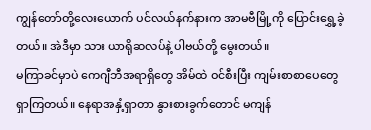ကျွန်တော်တို့လေးယောက် ပင်လယ်နက်နားက အာမဗီမြို့ကို ပြောင်းရွှေ့ခဲ့တယ်။ အဲဒီမှာ သား ယာရိုဆလပ်နဲ့ ပါဗယ်တို့ မွေးတယ်။
မကြာခင်မှာပဲ ကေဂျီဘီအရာရှိတွေ အိမ်ထဲ ဝင်စီးပြီး ကျမ်းစာစာပေတွေ ရှာကြတယ်။ နေရာအနှံ့ရှာတာ နွားစားခွက်တောင် မကျန်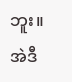ဘူး။ အဲဒီ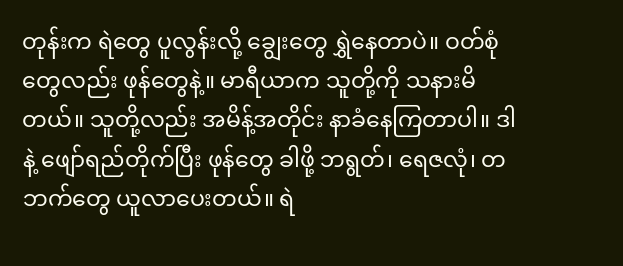တုန်းက ရဲတွေ ပူလွန်းလို့ ချွေးတွေ ရွှဲနေတာပဲ။ ဝတ်စုံတွေလည်း ဖုန်တွေနဲ့။ မာရီယာက သူတို့ကို သနားမိတယ်။ သူတို့လည်း အမိန့်အတိုင်း နာခံနေကြတာပါ။ ဒါနဲ့ ဖျော်ရည်တိုက်ပြီး ဖုန်တွေ ခါဖို့ ဘရွတ်၊ ရေဇလုံ၊ တဘက်တွေ ယူလာပေးတယ်။ ရဲ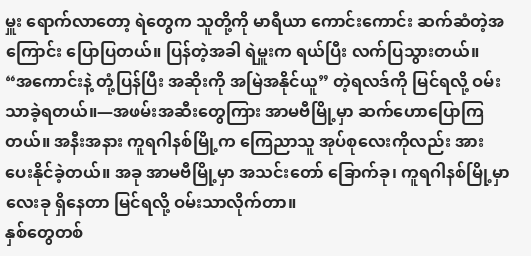မှူး ရောက်လာတော့ ရဲတွေက သူတို့ကို မာရီယာ ကောင်းကောင်း ဆက်ဆံတဲ့အကြောင်း ပြောပြတယ်။ ပြန်တဲ့အခါ ရဲမှူးက ရယ်ပြီး လက်ပြသွားတယ်။ “အကောင်းနဲ့ တုံ့ပြန်ပြီး အဆိုးကို အမြဲအနိုင်ယူ” တဲ့ရလဒ်ကို မြင်ရလို့ ဝမ်းသာခဲ့ရတယ်။—အဖမ်းအဆီးတွေကြား အာမဗီမြို့မှာ ဆက်ဟောပြောကြတယ်။ အနီးအနား ကူရဂါနစ်မြို့က ကြေညာသူ အုပ်စုလေးကိုလည်း အားပေးနိုင်ခဲ့တယ်။ အခု အာမဗီမြို့မှာ အသင်းတော် ခြောက်ခု၊ ကူရဂါနစ်မြို့မှာ လေးခု ရှိနေတာ မြင်ရလို့ ဝမ်းသာလိုက်တာ။
နှစ်တွေတစ်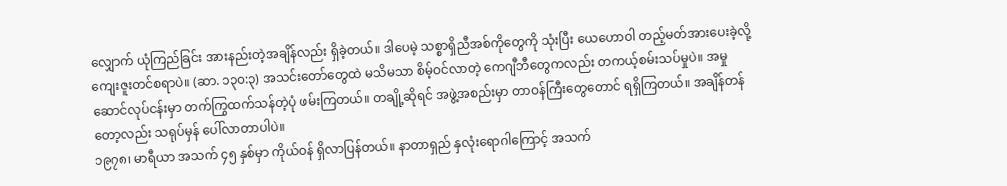လျှောက် ယုံကြည်ခြင်း အားနည်းတဲ့အချိန်လည်း ရှိခဲ့တယ်။ ဒါပေမဲ့ သစ္စာရှိညီအစ်ကိုတွေကို သုံးပြီး ယေဟောဝါ တည့်မတ်အားပေးခဲ့လို့ ကျေးဇူးတင်စရာပဲ။ (ဆာ. ၁၃၀:၃) အသင်းတော်တွေထဲ မသိမသာ စိမ့်ဝင်လာတဲ့ ကေဂျီဘီတွေကလည်း တကယ့်စမ်းသပ်မှုပဲ။ အမှုဆောင်လုပ်ငန်းမှာ တက်ကြွထက်သန်တဲ့ပုံ ဖမ်းကြတယ်။ တချို့ဆိုရင် အဖွဲ့အစည်းမှာ တာဝန်ကြီးတွေတောင် ရရှိကြတယ်။ အချိန်တန်တော့လည်း သရုပ်မှန် ပေါ်လာတာပါပဲ။
၁၉၇၈၊ မာရီယာ အသက် ၄၅ နှစ်မှာ ကိုယ်ဝန် ရှိလာပြန်တယ်။ နာတာရှည် နှလုံးရောဂါကြောင့် အသက်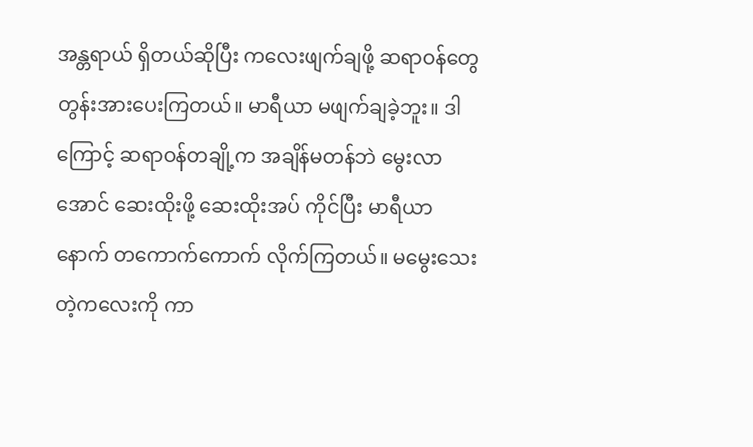အန္တရာယ် ရှိတယ်ဆိုပြီး ကလေးဖျက်ချဖို့ ဆရာဝန်တွေ တွန်းအားပေးကြတယ်။ မာရီယာ မဖျက်ချခဲ့ဘူး။ ဒါကြောင့် ဆရာဝန်တချို့က အချိန်မတန်ဘဲ မွေးလာအောင် ဆေးထိုးဖို့ ဆေးထိုးအပ် ကိုင်ပြီး မာရီယာနောက် တကောက်ကောက် လိုက်ကြတယ်။ မမွေးသေးတဲ့ကလေးကို ကာ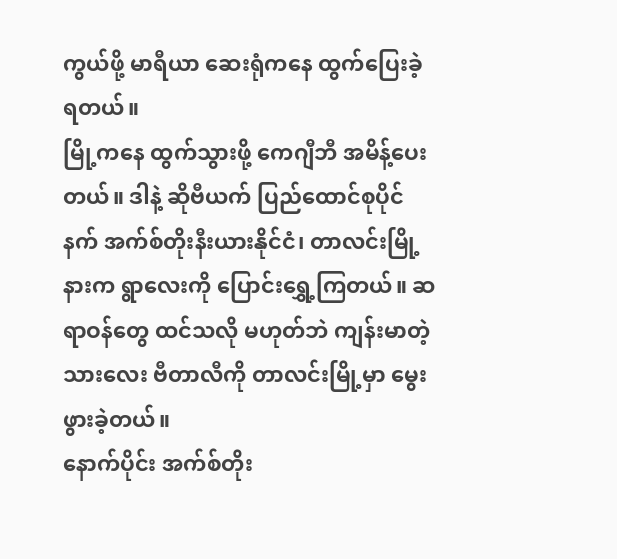ကွယ်ဖို့ မာရီယာ ဆေးရုံကနေ ထွက်ပြေးခဲ့ရတယ်။
မြို့ကနေ ထွက်သွားဖို့ ကေဂျီဘီ အမိန့်ပေးတယ်။ ဒါနဲ့ ဆိုဗီယက် ပြည်ထောင်စုပိုင်နက် အက်စ်တိုးနီးယားနိုင်ငံ၊ တာလင်းမြို့နားက ရွာလေးကို ပြောင်းရွှေ့ကြတယ်။ ဆရာဝန်တွေ ထင်သလို မဟုတ်ဘဲ ကျန်းမာတဲ့ သားလေး ဗီတာလီကို တာလင်းမြို့မှာ မွေးဖွားခဲ့တယ်။
နောက်ပိုင်း အက်စ်တိုး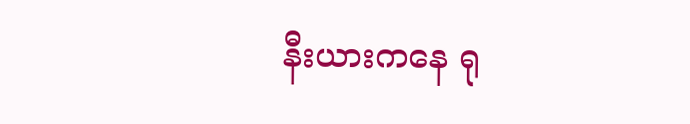နီးယားကနေ ရု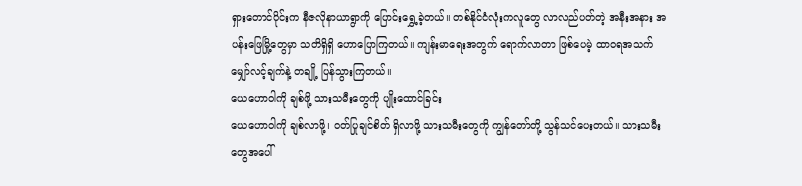ရှားတောင်ပိုင်းက နီဇလိုနာယာရွာကို ပြောင်းရွှေ့ခဲ့တယ်။ တစ်နိုင်ငံလုံးကလူတွေ လာလည်ပတ်တဲ့ အနီးအနား အပန်းဖြေမြို့တွေမှာ သတိရှိရှိ ဟောပြောကြတယ်။ ကျန်းမာရေးအတွက် ရောက်လာတာ ဖြစ်ပေမဲ့ ထာဝရအသက် မျှော်လင့်ချက်နဲ့ တချို့ ပြန်သွားကြတယ်။
ယေဟောဝါကို ချစ်ဖို့ သားသမီးတွေကို ပျိုးထောင်ခြင်း
ယေဟောဝါကို ချစ်လာဖို့၊ ဝတ်ပြုချင်စိတ် ရှိလာဖို့ သားသမီးတွေကို ကျွန်တော်တို့ သွန်သင်ပေးတယ်။ သားသမီးတွေအပေါ်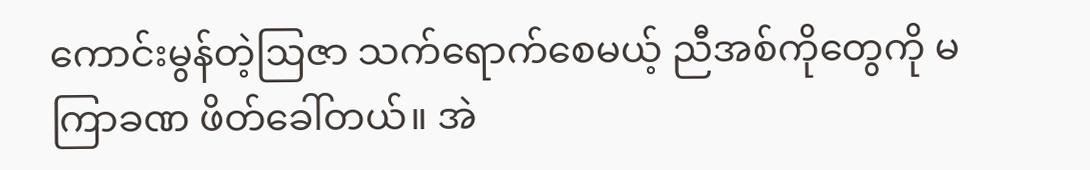ကောင်းမွန်တဲ့ဩဇာ သက်ရောက်စေမယ့် ညီအစ်ကိုတွေကို မကြာခဏ ဖိတ်ခေါ်တယ်။ အဲ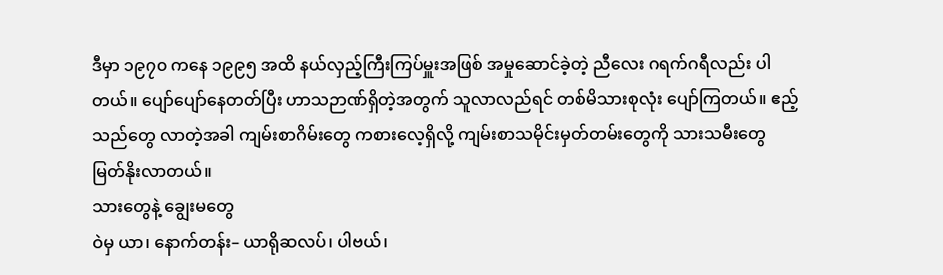ဒီမှာ ၁၉၇၀ ကနေ ၁၉၉၅ အထိ နယ်လှည့်ကြီးကြပ်မှူးအဖြစ် အမှုဆောင်ခဲ့တဲ့ ညီလေး ဂရက်ဂရီလည်း ပါတယ်။ ပျော်ပျော်နေတတ်ပြီး ဟာသဉာဏ်ရှိတဲ့အတွက် သူလာလည်ရင် တစ်မိသားစုလုံး ပျော်ကြတယ်။ ဧည့်သည်တွေ လာတဲ့အခါ ကျမ်းစာဂိမ်းတွေ ကစားလေ့ရှိလို့ ကျမ်းစာသမိုင်းမှတ်တမ်းတွေကို သားသမီးတွေ မြတ်နိုးလာတယ်။
သားတွေနဲ့ ချွေးမတွေ
ဝဲမှ ယာ၊ နောက်တန်း– ယာရိုဆလပ်၊ ပါဗယ်၊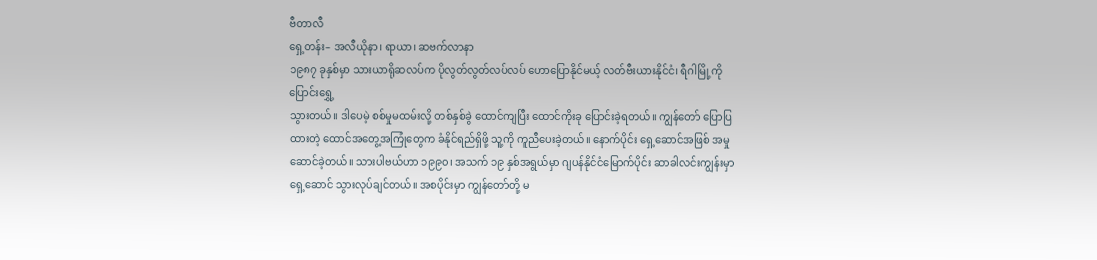ဗီတာလီ
ရှေ့တန်း– အလီယိုနာ၊ ရာယာ၊ ဆဗက်လာနာ
၁၉၈၇ ခုနှစ်မှာ သားယာရိုဆလပ်က ပိုလွတ်လွတ်လပ်လပ် ဟောပြောနိုင်မယ့် လတ်ဗီးယားနိုင်ငံ၊ ရီဂါမြို့ကို ပြောင်းရွှေ့
သွားတယ်။ ဒါပေမဲ့ စစ်မှုမထမ်းလို့ တစ်နှစ်ခွဲ ထောင်ကျပြီး ထောင်ကိုးခု ပြောင်းခဲ့ရတယ်။ ကျွန်တော် ပြောပြထားတဲ့ ထောင်အတွေ့အကြုံတွေက ခံနိုင်ရည်ရှိဖို့ သူ့ကို ကူညီပေးခဲ့တယ်။ နောက်ပိုင်း ရှေ့ဆောင်အဖြစ် အမှုဆောင်ခဲ့တယ်။ သားပါဗယ်ဟာ ၁၉၉၀၊ အသက် ၁၉ နှစ်အရွယ်မှာ ဂျပန်နိုင်ငံမြောက်ပိုင်း ဆာခါလင်းကျွန်းမှာ ရှေ့ဆောင် သွားလုပ်ချင်တယ်။ အစပိုင်းမှာ ကျွန်တော်တို့ မ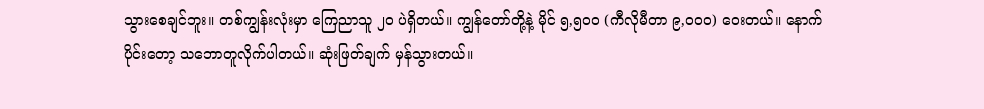သွားစေချင်ဘူး။ တစ်ကျွန်းလုံးမှာ ကြေညာသူ ၂၀ ပဲရှိတယ်။ ကျွန်တော်တို့နဲ့ မိုင် ၅,၅၀၀ (ကီလိုမီတာ ၉,၀၀၀) ဝေးတယ်။ နောက်ပိုင်းတော့ သဘောတူလိုက်ပါတယ်။ ဆုံးဖြတ်ချက် မှန်သွားတယ်။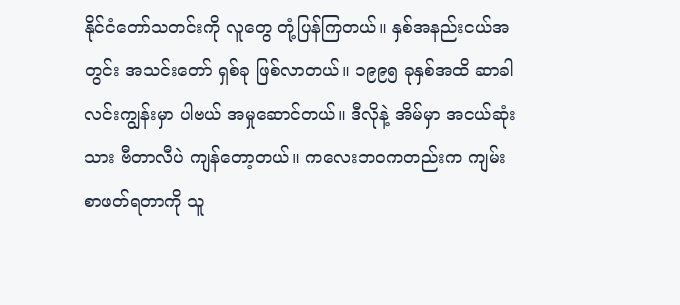နိုင်ငံတော်သတင်းကို လူတွေ တုံ့ပြန်ကြတယ်။ နှစ်အနည်းငယ်အတွင်း အသင်းတော် ရှစ်ခု ဖြစ်လာတယ်။ ၁၉၉၅ ခုနှစ်အထိ ဆာခါလင်းကျွန်းမှာ ပါဗယ် အမှုဆောင်တယ်။ ဒီလိုနဲ့ အိမ်မှာ အငယ်ဆုံးသား ဗီတာလီပဲ ကျန်တော့တယ်။ ကလေးဘဝကတည်းက ကျမ်းစာဖတ်ရတာကို သူ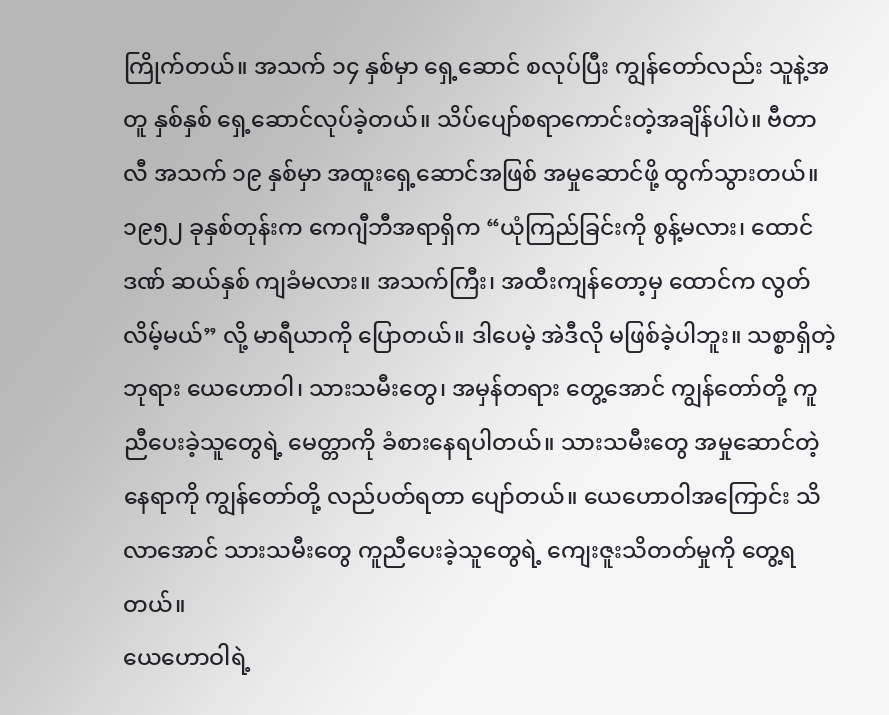ကြိုက်တယ်။ အသက် ၁၄ နှစ်မှာ ရှေ့ဆောင် စလုပ်ပြီး ကျွန်တော်လည်း သူနဲ့အတူ နှစ်နှစ် ရှေ့ဆောင်လုပ်ခဲ့တယ်။ သိပ်ပျော်စရာကောင်းတဲ့အချိန်ပါပဲ။ ဗီတာလီ အသက် ၁၉ နှစ်မှာ အထူးရှေ့ဆောင်အဖြစ် အမှုဆောင်ဖို့ ထွက်သွားတယ်။၁၉၅၂ ခုနှစ်တုန်းက ကေဂျီဘီအရာရှိက “ယုံကြည်ခြင်းကို စွန့်မလား၊ ထောင်ဒဏ် ဆယ်နှစ် ကျခံမလား။ အသက်ကြီး၊ အထီးကျန်တော့မှ ထောင်က လွတ်လိမ့်မယ်” လို့ မာရီယာကို ပြောတယ်။ ဒါပေမဲ့ အဲဒီလို မဖြစ်ခဲ့ပါဘူး။ သစ္စာရှိတဲ့ဘုရား ယေဟောဝါ၊ သားသမီးတွေ၊ အမှန်တရား တွေ့အောင် ကျွန်တော်တို့ ကူညီပေးခဲ့သူတွေရဲ့ မေတ္တာကို ခံစားနေရပါတယ်။ သားသမီးတွေ အမှုဆောင်တဲ့နေရာကို ကျွန်တော်တို့ လည်ပတ်ရတာ ပျော်တယ်။ ယေဟောဝါအကြောင်း သိလာအောင် သားသမီးတွေ ကူညီပေးခဲ့သူတွေရဲ့ ကျေးဇူးသိတတ်မှုကို တွေ့ရတယ်။
ယေဟောဝါရဲ့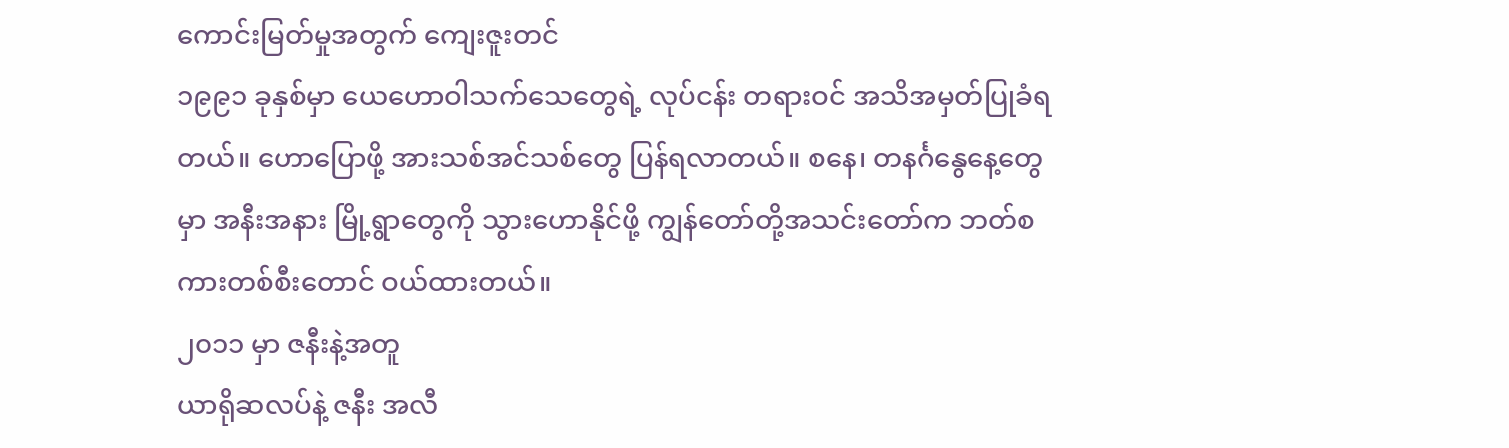ကောင်းမြတ်မှုအတွက် ကျေးဇူးတင်
၁၉၉၁ ခုနှစ်မှာ ယေဟောဝါသက်သေတွေရဲ့ လုပ်ငန်း တရားဝင် အသိအမှတ်ပြုခံရတယ်။ ဟောပြောဖို့ အားသစ်အင်သစ်တွေ ပြန်ရလာတယ်။ စနေ၊ တနင်္ဂနွေနေ့တွေမှာ အနီးအနား မြို့ရွာတွေကို သွားဟောနိုင်ဖို့ ကျွန်တော်တို့အသင်းတော်က ဘတ်စကားတစ်စီးတောင် ဝယ်ထားတယ်။
၂၀၁၁ မှာ ဇနီးနဲ့အတူ
ယာရိုဆလပ်နဲ့ ဇနီး အလီ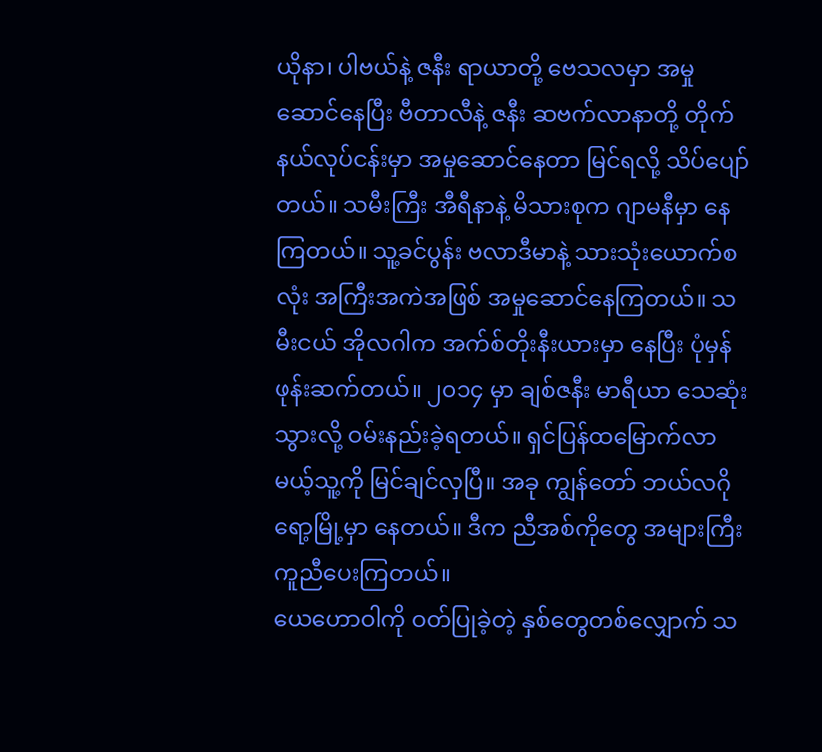ယိုနာ၊ ပါဗယ်နဲ့ ဇနီး ရာယာတို့ ဗေသလမှာ အမှုဆောင်နေပြီး ဗီတာလီနဲ့ ဇနီး ဆဗက်လာနာတို့ တိုက်နယ်လုပ်ငန်းမှာ အမှုဆောင်နေတာ မြင်ရလို့ သိပ်ပျော်တယ်။ သမီးကြီး အီရီနာနဲ့ မိသားစုက ဂျာမနီမှာ နေကြတယ်။ သူ့ခင်ပွန်း ဗလာဒီမာနဲ့ သားသုံးယောက်စလုံး အကြီးအကဲအဖြစ် အမှုဆောင်နေကြတယ်။ သမီးငယ် အိုလဂါက အက်စ်တိုးနီးယားမှာ နေပြီး ပုံမှန် ဖုန်းဆက်တယ်။ ၂၀၁၄ မှာ ချစ်ဇနီး မာရီယာ သေဆုံးသွားလို့ ဝမ်းနည်းခဲ့ရတယ်။ ရှင်ပြန်ထမြောက်လာမယ့်သူ့ကို မြင်ချင်လှပြီ။ အခု ကျွန်တော် ဘယ်လဂိုရော့မြို့မှာ နေတယ်။ ဒီက ညီအစ်ကိုတွေ အများကြီး ကူညီပေးကြတယ်။
ယေဟောဝါကို ဝတ်ပြုခဲ့တဲ့ နှစ်တွေတစ်လျှောက် သ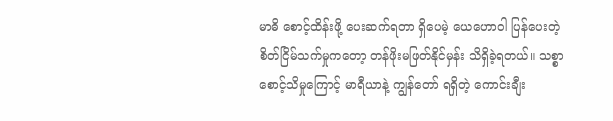မာဓိ စောင့်ထိန်းဖို့ ပေးဆက်ရတာ ရှိပေမဲ့ ယေဟောဝါ ပြန်ပေးတဲ့ စိတ်ငြိမ်သက်မှုကတော့ တန်ဖိုးမဖြတ်နိုင်မှန်း သိရှိခဲ့ရတယ်။ သစ္စာစောင့်သိမှုကြောင့် မာရီယာနဲ့ ကျွန်တော် ရရှိတဲ့ ကောင်းချီး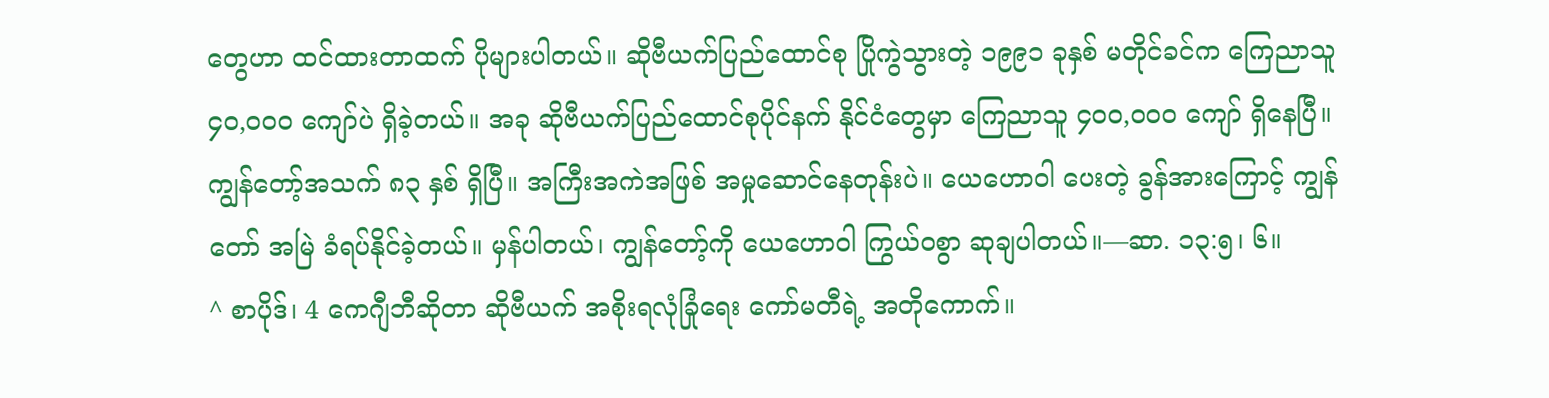တွေဟာ ထင်ထားတာထက် ပိုများပါတယ်။ ဆိုဗီယက်ပြည်ထောင်စု ပြိုကွဲသွားတဲ့ ၁၉၉၁ ခုနှစ် မတိုင်ခင်က ကြေညာသူ ၄၀,၀၀၀ ကျော်ပဲ ရှိခဲ့တယ်။ အခု ဆိုဗီယက်ပြည်ထောင်စုပိုင်နက် နိုင်ငံတွေမှာ ကြေညာသူ ၄၀၀,၀၀၀ ကျော် ရှိနေပြီ။ ကျွန်တော့်အသက် ၈၃ နှစ် ရှိပြီ။ အကြီးအကဲအဖြစ် အမှုဆောင်နေတုန်းပဲ။ ယေဟောဝါ ပေးတဲ့ ခွန်အားကြောင့် ကျွန်တော် အမြဲ ခံရပ်နိုင်ခဲ့တယ်။ မှန်ပါတယ်၊ ကျွန်တော့်ကို ယေဟောဝါ ကြွယ်ဝစွာ ဆုချပါတယ်။—ဆာ. ၁၃:၅၊ ၆။
^ စာပိုဒ်၊ 4 ကေဂျီဘီဆိုတာ ဆိုဗီယက် အစိုးရလုံခြုံရေး ကော်မတီရဲ့ အတိုကောက်။